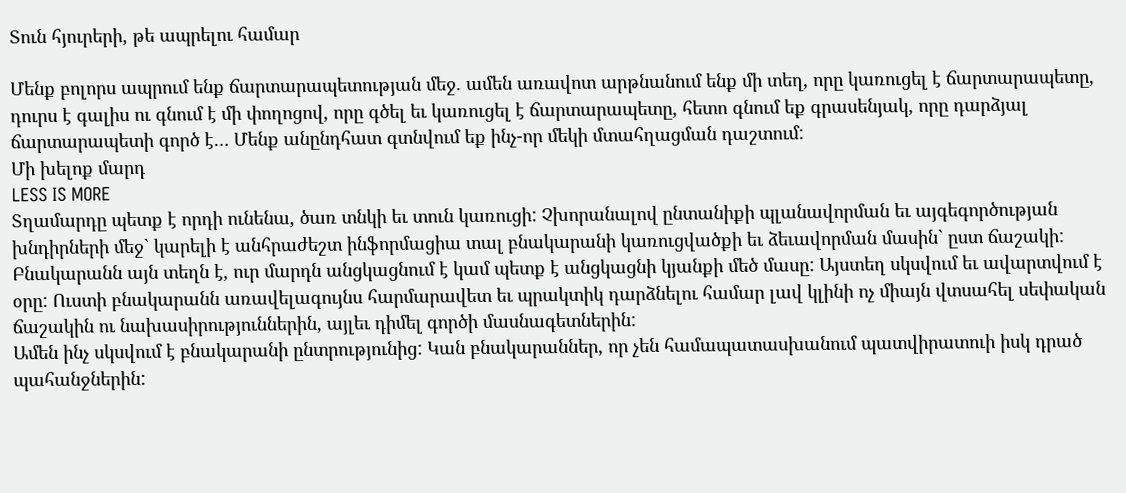Տուն հյուրերի, թե ապրելու համար

Մենք բոլորս ապրում ենք ճարտարապետության մեջ. ամեն առավոտ արթնանում ենք մի տեղ, որը կառուցել է ճարտարապետը, դուրս է գալիս ու գնում է մի փողոցով, որը գծել եւ կառուցել է ճարտարապետը, հետո գնում եք գրասենյակ, որը դարձյալ ճարտարապետի գործ է… Մենք անընդհատ գտնվում եք ինչ-որ մեկի մտահղացման դաշտում:
Մի խելոք մարդ
LESS IS MORE
Տղամարդը պետք է որդի ունենա, ծառ տնկի եւ տուն կառուցի: Չխորանալով ընտանիքի պլանավորման եւ այգեգործության խնդիրների մեջ` կարելի է անհրաժեշտ ինֆորմացիա տալ բնակարանի կառուցվածքի եւ ձեւավորման մասին` ըստ ճաշակի:
Բնակարանն այն տեղն է, ուր մարդն անցկացնում է կամ պետք է անցկացնի կյանքի մեծ մասը: Այստեղ սկսվում եւ ավարտվում է օրը: Ուստի բնակարանն առավելագույնս հարմարավետ եւ պրակտիկ դարձնելու համար լավ կլինի ոչ միայն վտսահել սեփական ճաշակին ու նախասիրություններին, այլեւ դիմել գործի մասնագետներին:
Ամեն ինչ սկսվում է բնակարանի ընտրությունից: Կան բնակարաններ, որ չեն համապատասխանում պատվիրատուի իսկ դրած պահանջներին: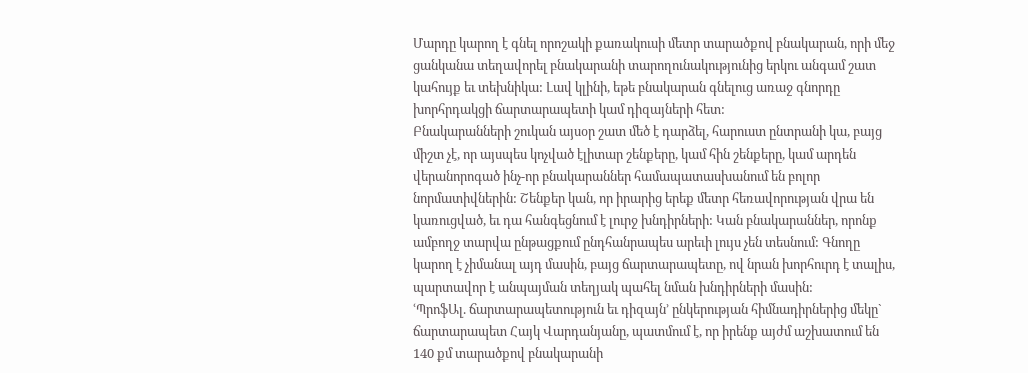Մարդը կարող է գնել որոշակի քառակուսի մետր տարածքով բնակարան, որի մեջ ցանկանա տեղավորել բնակարանի տարողունակությունից երկու անգամ շատ կահույք եւ տեխնիկա: Լավ կլինի, եթե բնակարան գնելուց առաջ գնորդը խորհրդակցի ճարտարապետի կամ դիզայների հետ:
Բնակարանների շուկան այսօր շատ մեծ է դարձել, հարուստ ընտրանի կա, բայց միշտ չէ, որ այսպես կոչված էլիտար շենքերը, կամ հին շենքերը, կամ արդեն վերանորոգած ինչ-որ բնակարաններ համապատասխանում են բոլոր նորմատիվներին: Շենքեր կան, որ իրարից երեք մետր հեռավորության վրա են կառուցված, եւ դա հանգեցնում է լուրջ խնդիրների: Կան բնակարաններ, որոնք ամբողջ տարվա ընթացքում ընդհանրապես արեւի լույս չեն տեսնում: Գնողը կարող է չիմանալ այդ մասին, բայց ճարտարապետը, ով նրան խորհուրդ է տալիս, պարտավոր է անպայման տեղյակ պահել նման խնդիրների մասին:
ՙՊրոֆԱլ. ճարտարապետություն եւ դիզայն՚ ընկերության հիմնադիրներից մեկը` ճարտարապետ Հայկ Վարդանյանը, պատմում է, որ իրենք այժմ աշխատում են 140 քմ տարածքով բնակարանի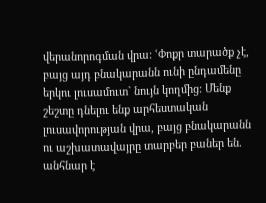վերանորոգման վրա: ՙՓոքր տարածք չէ, բայց այդ բնակարանն ունի ընդամենը երկու լուսամուտ` նույն կողմից: Մենք շեշտը դնելու ենք արհեստական լուսավորության վրա, բայց բնակարանն ու աշխատավայրը տարբեր բաներ են. անհնար է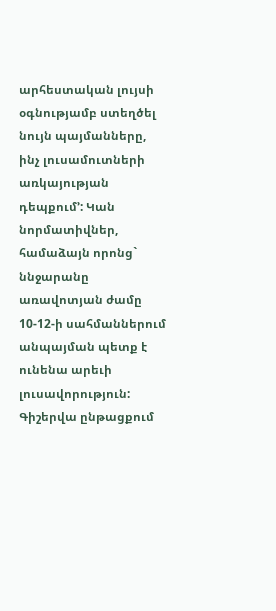արհեստական լույսի օգնությամբ ստեղծել նույն պայմանները, ինչ լուսամուտների առկայության դեպքում՚: Կան նորմատիվներ, համաձայն որոնց` ննջարանը առավոտյան ժամը 10-12-ի սահմաններում անպայման պետք է ունենա արեւի լուսավորություն: Գիշերվա ընթացքում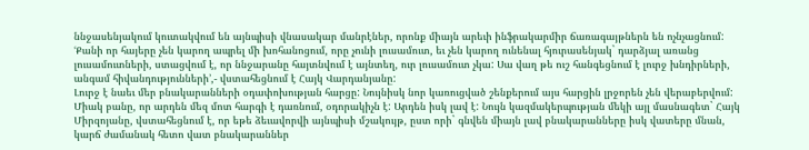ննջասենյակում կուտակվում են այնպիսի վնասակար մանրէներ, որոնք միայն արեւի ինֆրակարմիր ճառագայթներն են ոչնչացնում: ՙՔանի որ հայերը չեն կարող ապրել մի խոհանոցում, որը չունի լուսամուտ, եւ չեն կարող ունենալ հյուրասենյակ` դարձյալ առանց լուսամուտների, ստացվում է, որ ննջարանը հայտնվում է այնտեղ, ուր լուսամուտ չկա: Սա վաղ թե ուշ հանգեցնում է լուրջ խնդիրների, անգամ հիվանդությունների՚,- վստահեցնում է Հայկ Վարդանյանը:
Լուրջ է նաեւ մեր բնակարանների օդափոխության հարցը: Նույնիսկ նոր կառուցված շենքերում այս հարցին լրջորեն չեն վերաբերվում: Միակ բանը, որ արդեն մեզ մոտ հարգի է դառնում, օդորակիչն է: Արդեն իսկ լավ է: Նույն կազմակերպության մեկի այլ մասնագետ` Հայկ Միրզոյանը, վստահեցնում է, որ եթե ձեւավորվի այնպիսի մշակույթ, ըստ որի` գնվեն միայն լավ բնակարանները իսկ վատերը մնան, կարճ ժամանակ հետո վատ բնակարաններ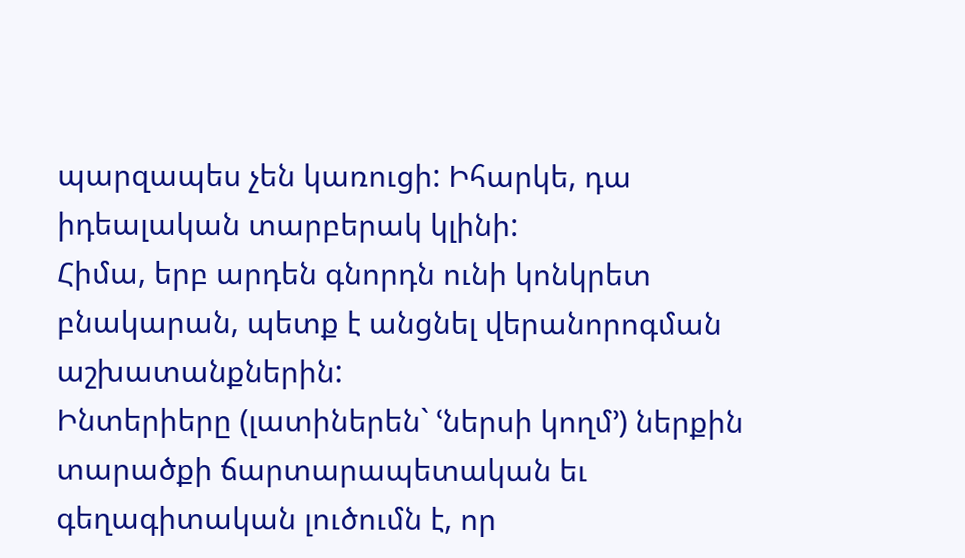պարզապես չեն կառուցի: Իհարկե, դա իդեալական տարբերակ կլինի:
Հիմա, երբ արդեն գնորդն ունի կոնկրետ բնակարան, պետք է անցնել վերանորոգման աշխատանքներին:
Ինտերիերը (լատիներեն` ՙներսի կողմ՚) ներքին տարածքի ճարտարապետական եւ գեղագիտական լուծումն է, որ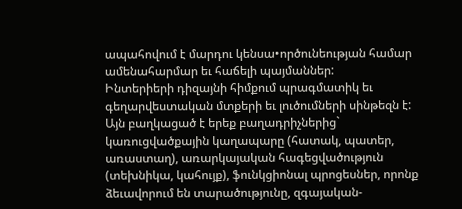ապահովում է մարդու կենսա•ործունեության համար ամենահարմար եւ հաճելի պայմաններ:
Ինտերիերի դիզայնի հիմքում պրագմատիկ եւ գեղարվեստական մտքերի եւ լուծումների սինթեզն է: Այն բաղկացած է երեք բաղադրիչներից` կառուցվածքային կաղապարը (հատակ, պատեր, առաստաղ), առարկայական հագեցվածություն (տեխնիկա, կահույք), ֆունկցիոնալ պրոցեսներ, որոնք ձեւավորում են տարածությունը, զգայական-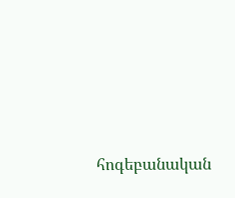հոգեբանական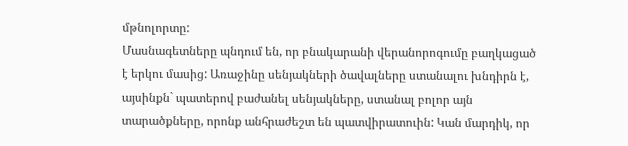մթնոլորտը:
Մասնագետները պնդում են, որ բնակարանի վերանորոգումը բաղկացած է երկու մասից: Առաջինը սենյակների ծավալները ստանալու խնդիրն է, այսինքն` պատերով բաժանել սենյակները, ստանալ բոլոր այն տարածքները, որոնք անհրաժեշտ են պատվիրատուին: Կան մարդիկ, որ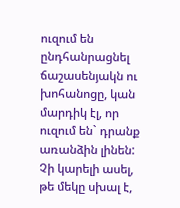ուզում են ընդհանրացնել ճաշասենյակն ու խոհանոցը, կան մարդիկ էլ, որ ուզում են` դրանք առանձին լինեն: Չի կարելի ասել, թե մեկը սխալ է,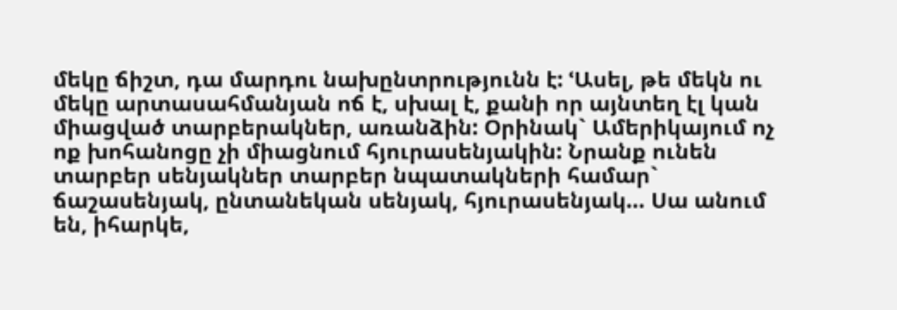մեկը ճիշտ, դա մարդու նախընտրությունն է: ՙԱսել, թե մեկն ու մեկը արտասահմանյան ոճ է, սխալ է, քանի որ այնտեղ էլ կան միացված տարբերակներ, առանձին: Օրինակ` Ամերիկայում ոչ ոք խոհանոցը չի միացնում հյուրասենյակին: Նրանք ունեն տարբեր սենյակներ տարբեր նպատակների համար` ճաշասենյակ, ընտանեկան սենյակ, հյուրասենյակ… Սա անում են, իհարկե,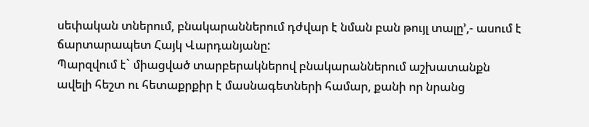սեփական տներում, բնակարաններում դժվար է նման բան թույլ տալը՚,- ասում է ճարտարապետ Հայկ Վարդանյանը:
Պարզվում է` միացված տարբերակներով բնակարաններում աշխատանքն ավելի հեշտ ու հետաքրքիր է մասնագետների համար, քանի որ նրանց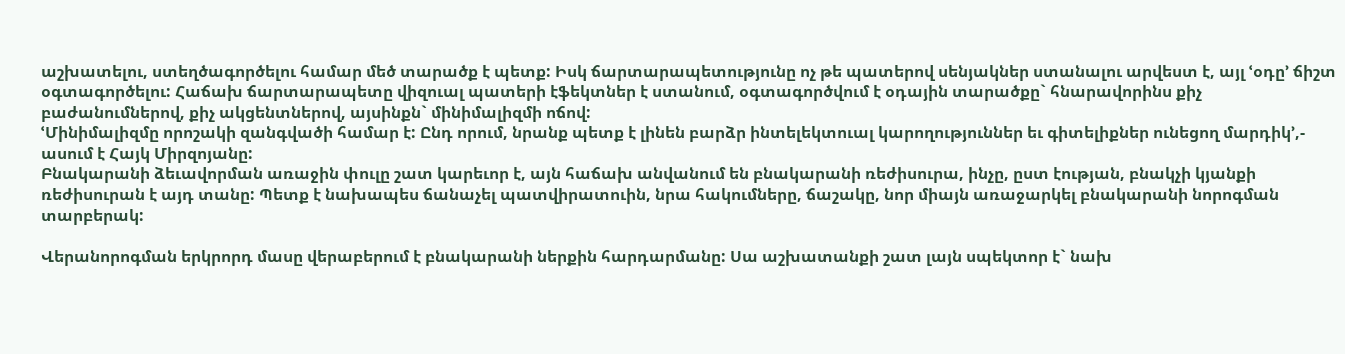աշխատելու, ստեղծագործելու համար մեծ տարածք է պետք: Իսկ ճարտարապետությունը ոչ թե պատերով սենյակներ ստանալու արվեստ է, այլ ՙօդը՚ ճիշտ օգտագործելու: Հաճախ ճարտարապետը վիզուալ պատերի էֆեկտներ է ստանում, օգտագործվում է օդային տարածքը` հնարավորինս քիչ բաժանումներով, քիչ ակցենտներով, այսինքն` մինիմալիզմի ոճով:
ՙՄինիմալիզմը որոշակի զանգվածի համար է: Ընդ որում, նրանք պետք է լինեն բարձր ինտելեկտուալ կարողություններ եւ գիտելիքներ ունեցող մարդիկ՚,- ասում է Հայկ Միրզոյանը:
Բնակարանի ձեւավորման առաջին փուլը շատ կարեւոր է, այն հաճախ անվանում են բնակարանի ռեժիսուրա, ինչը, ըստ էության, բնակչի կյանքի ռեժիսուրան է այդ տանը: Պետք է նախապես ճանաչել պատվիրատուին, նրա հակումները, ճաշակը, նոր միայն առաջարկել բնակարանի նորոգման տարբերակ:

Վերանորոգման երկրորդ մասը վերաբերում է բնակարանի ներքին հարդարմանը: Սա աշխատանքի շատ լայն սպեկտոր է` նախ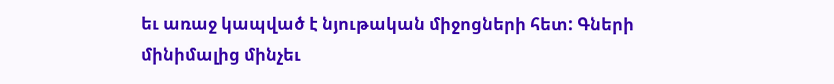եւ առաջ կապված է նյութական միջոցների հետ: Գների մինիմալից մինչեւ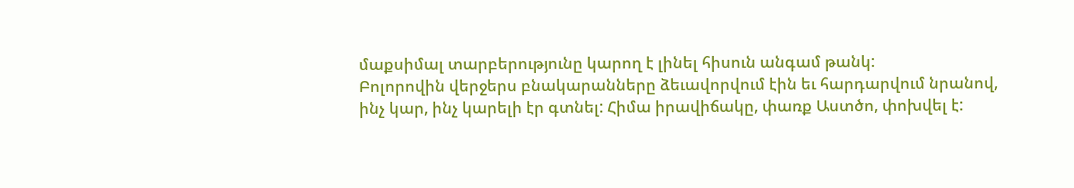մաքսիմալ տարբերությունը կարող է լինել հիսուն անգամ թանկ:
Բոլորովին վերջերս բնակարանները ձեւավորվում էին եւ հարդարվում նրանով, ինչ կար, ինչ կարելի էր գտնել: Հիմա իրավիճակը, փառք Աստծո, փոխվել է: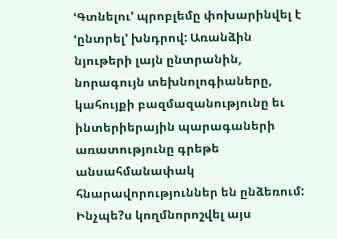ՙԳտնելու՚ պրոբլեմը փոխարինվել է ՙընտրել՚ խնդրով: Առանձին նյութերի լայն ընտրանին, նորագույն տեխնոլոգիաները, կահույքի բազմազանությունը եւ ինտերիերային պարագաների առատությունը գրեթե անսահմանափակ հնարավորություններ են ընձեռում: Ինչպե?ս կողմնորոշվել այս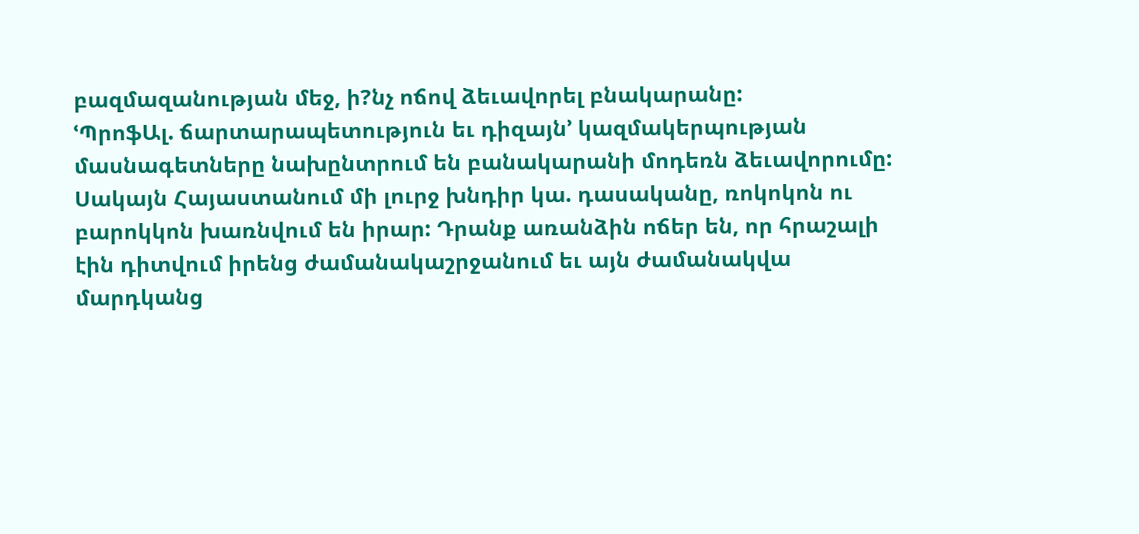բազմազանության մեջ, ի?նչ ոճով ձեւավորել բնակարանը:
ՙՊրոֆԱլ. ճարտարապետություն եւ դիզայն՚ կազմակերպության մասնագետները նախընտրում են բանակարանի մոդեռն ձեւավորումը: Սակայն Հայաստանում մի լուրջ խնդիր կա. դասականը, ռոկոկոն ու բարոկկոն խառնվում են իրար: Դրանք առանձին ոճեր են, որ հրաշալի էին դիտվում իրենց ժամանակաշրջանում եւ այն ժամանակվա մարդկանց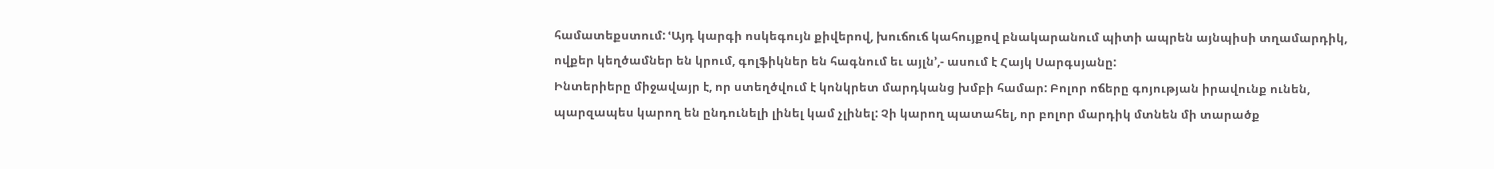համատեքստում: ՙԱյդ կարգի ոսկեգույն քիվերով, խուճուճ կահույքով բնակարանում պիտի ապրեն այնպիսի տղամարդիկ, ովքեր կեղծամներ են կրում, գոլֆիկներ են հագնում եւ այլն՚,- ասում է Հայկ Սարգսյանը:
Ինտերիերը միջավայր է, որ ստեղծվում է կոնկրետ մարդկանց խմբի համար: Բոլոր ոճերը գոյության իրավունք ունեն, պարզապես կարող են ընդունելի լինել կամ չլինել: Չի կարող պատահել, որ բոլոր մարդիկ մտնեն մի տարածք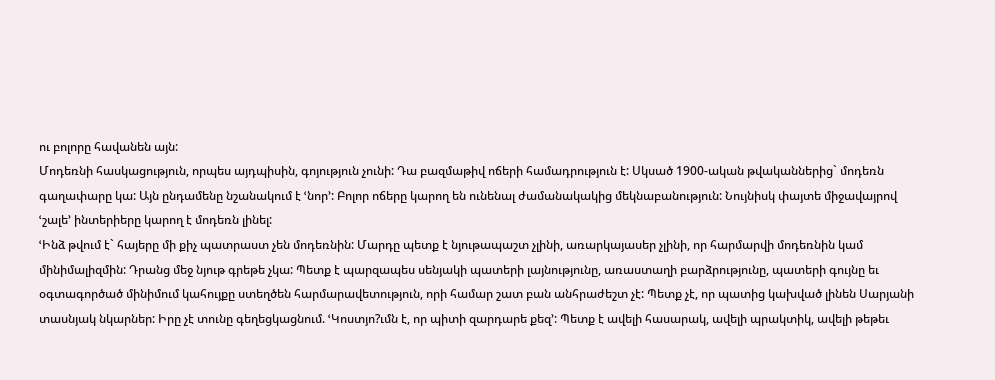ու բոլորը հավանեն այն:
Մոդեռնի հասկացություն, որպես այդպիսին, գոյություն չունի: Դա բազմաթիվ ոճերի համադրություն է: Սկսած 1900-ական թվականներից` մոդեռն գաղափարը կա: Այն ընդամենը նշանակում է ՙնոր՚: Բոլոր ոճերը կարող են ունենալ ժամանակակից մեկնաբանություն: Նույնիսկ փայտե միջավայրով ՙշալե՚ ինտերիերը կարող է մոդեռն լինել:
ՙԻնձ թվում է` հայերը մի քիչ պատրաստ չեն մոդեռնին: Մարդը պետք է նյութապաշտ չլինի, առարկայասեր չլինի, որ հարմարվի մոդեռնին կամ մինիմալիզմին: Դրանց մեջ նյութ գրեթե չկա: Պետք է պարզապես սենյակի պատերի լայնությունը, առաստաղի բարձրությունը, պատերի գույնը եւ օգտագործած մինիմում կահույքը ստեղծեն հարմարավետություն, որի համար շատ բան անհրաժեշտ չէ: Պետք չէ, որ պատից կախված լինեն Սարյանի տասնյակ նկարներ: Իրը չէ տունը գեղեցկացնում. ՙԿոստյո?ւմն է, որ պիտի զարդարե քեզ՚: Պետք է ավելի հասարակ, ավելի պրակտիկ, ավելի թեթեւ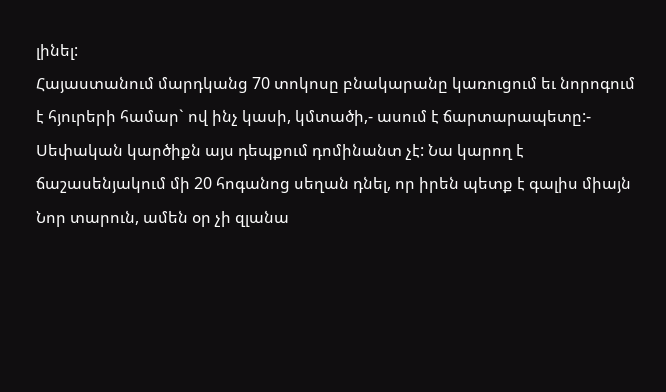լինել:
Հայաստանում մարդկանց 70 տոկոսը բնակարանը կառուցում եւ նորոգում է հյուրերի համար` ով ինչ կասի, կմտածի,- ասում է ճարտարապետը:- Սեփական կարծիքն այս դեպքում դոմինանտ չէ: Նա կարող է ճաշասենյակում մի 20 հոգանոց սեղան դնել, որ իրեն պետք է գալիս միայն Նոր տարուն, ամեն օր չի զլանա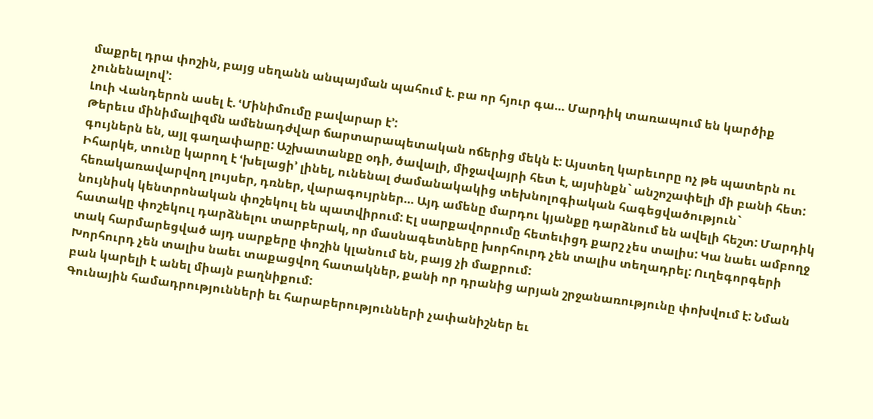մաքրել դրա փոշին, բայց սեղանն անպայման պահում է. բա որ հյուր գա… Մարդիկ տառապում են կարծիք չունենալով՚:
Լուի Վանդերոն ասել է. ՙՄինիմումը բավարար է՚:
Թերեւս մինիմալիզմն ամենադժվար ճարտարապետական ոճերից մեկն է: Այստեղ կարեւորը ոչ թե պատերն ու գույներն են, այլ գաղափարը: Աշխատանքը օդի, ծավալի, միջավայրի հետ է, այսինքն` անշոշափելի մի բանի հետ:
Իհարկե, տունը կարող է ՙխելացի՚ լինել, ունենալ ժամանակակից տեխնոլոգիական հագեցվածություն` հեռակառավարվող լույսեր, դռներ, վարագույրներ… Այդ ամենը մարդու կյանքը դարձնում են ավելի հեշտ: Մարդիկ նույնիսկ կենտրոնական փոշեկուլ են պատվիրում: Էլ սարքավորումը հետեւիցդ քարշ չես տալիս: Կա նաեւ ամբողջ հատակը փոշեկուլ դարձնելու տարբերակ, որ մասնագետները խորհուրդ չեն տալիս տեղադրել: Ուղեգորգերի տակ հարմարեցված այդ սարքերը փոշին կլանում են, բայց չի մաքրում:
Խորհուրդ չեն տալիս նաեւ տաքացվող հատակներ, քանի որ դրանից արյան շրջանառությունը փոխվում է: Նման բան կարելի է անել միայն բաղնիքում:
Գունային համադրությունների եւ հարաբերությունների չափանիշներ եւ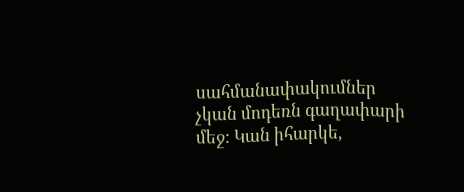սահմանափակումներ չկան մոդեռն գաղափարի մեջ: Կան իհարկե,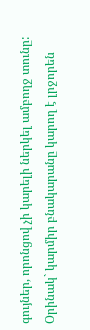գույներ, որոնցով չի կարելի ներկել ամբողջ տունը: Օրինակ` կարմիր բնակարանը կարող է լրջորեն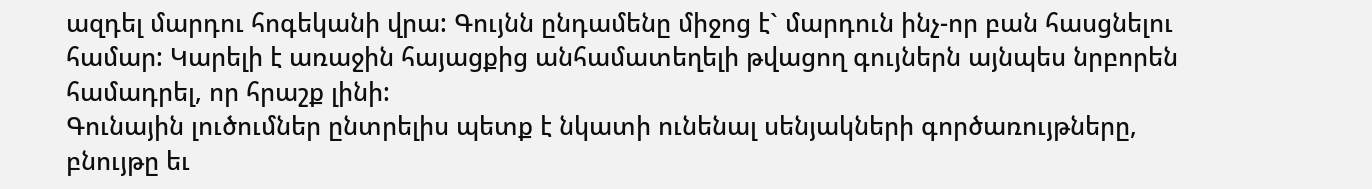ազդել մարդու հոգեկանի վրա: Գույնն ընդամենը միջոց է` մարդուն ինչ-որ բան հասցնելու համար: Կարելի է առաջին հայացքից անհամատեղելի թվացող գույներն այնպես նրբորեն համադրել, որ հրաշք լինի:
Գունային լուծումներ ընտրելիս պետք է նկատի ունենալ սենյակների գործառույթները, բնույթը եւ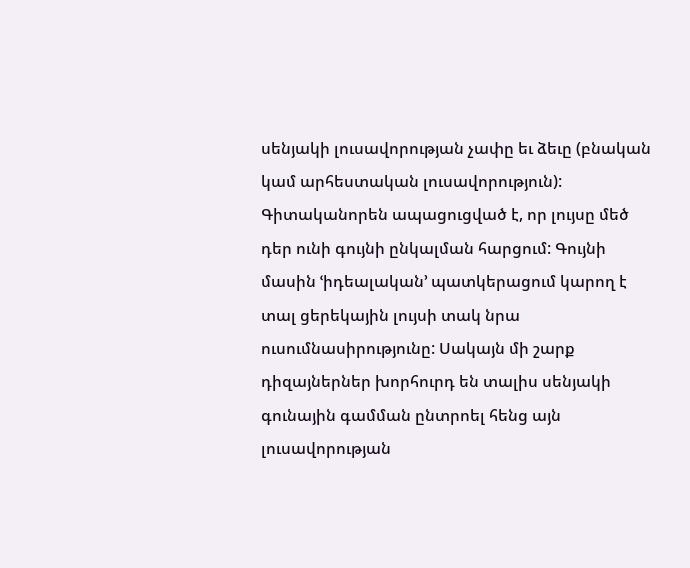սենյակի լուսավորության չափը եւ ձեւը (բնական կամ արհեստական լուսավորություն): Գիտականորեն ապացուցված է, որ լույսը մեծ դեր ունի գույնի ընկալման հարցում: Գույնի մասին ՙիդեալական՚ պատկերացում կարող է տալ ցերեկային լույսի տակ նրա ուսումնասիրությունը: Սակայն մի շարք դիզայներներ խորհուրդ են տալիս սենյակի գունային գամման ընտրոել հենց այն լուսավորության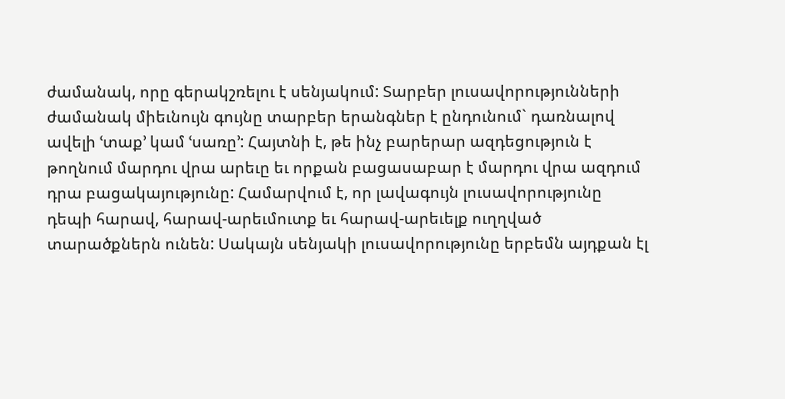ժամանակ, որը գերակշռելու է սենյակում: Տարբեր լուսավորությունների ժամանակ միեւնույն գույնը տարբեր երանգներ է ընդունում` դառնալով ավելի ՙտաք՚ կամ ՙսառը՚: Հայտնի է, թե ինչ բարերար ազդեցություն է թողնում մարդու վրա արեւը եւ որքան բացասաբար է մարդու վրա ազդում դրա բացակայությունը: Համարվում է, որ լավագույն լուսավորությունը դեպի հարավ, հարավ-արեւմուտք եւ հարավ-արեւելք ուղղված տարածքներն ունեն: Սակայն սենյակի լուսավորությունը երբեմն այդքան էլ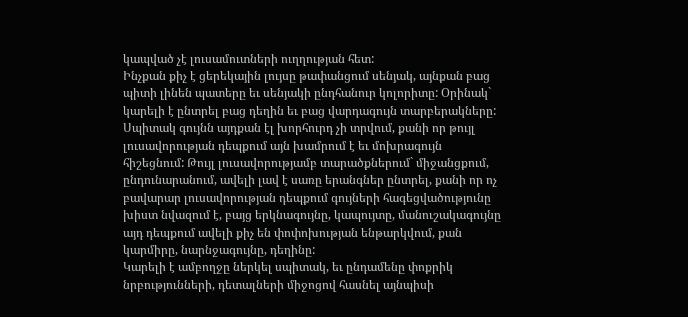կապված չէ լուսամուտների ուղղության հետ:
Ինչքան քիչ է ցերեկային լույսը թափանցում սենյակ, այնքան բաց պիտի լինեն պատերը եւ սենյակի ընդհանուր կոլորիտը: Օրինակ` կարելի է ընտրել բաց դեղին եւ բաց վարդագույն տարբերակները: Սպիտակ գույնն այդքան էլ խորհուրդ չի տրվում, քանի որ թույլ լուսավորության դեպքում այն խամրում է եւ մոխրագույն հիշեցնում: Թույլ լուսավորությամբ տարածքներում` միջանցքում, ընդունարանում, ավելի լավ է սառը երանգներ ընտրել, քանի որ ոչ բավարար լուսավորության դեպքում գույների հագեցվածությունը խիստ նվազում է, բայց երկնագույնը, կապույտը, մանուշակագույնը այդ դեպքում ավելի քիչ են փոփոխության ենթարկվում, քան կարմիրը, նարնջագույնը, դեղինը:
Կարելի է ամբողջը ներկել սպիտակ, եւ ընդամենը փոքրիկ նրբությունների, դետալների միջոցով հասնել այնպիսի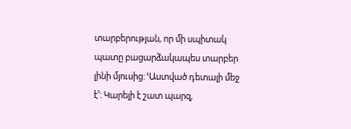տարբերության, որ մի սպիտակ պատը բացարձակապես տարբեր լինի մյուսից: ՙԱստված դետալի մեջ է՚: Կարելի է շատ պարզ,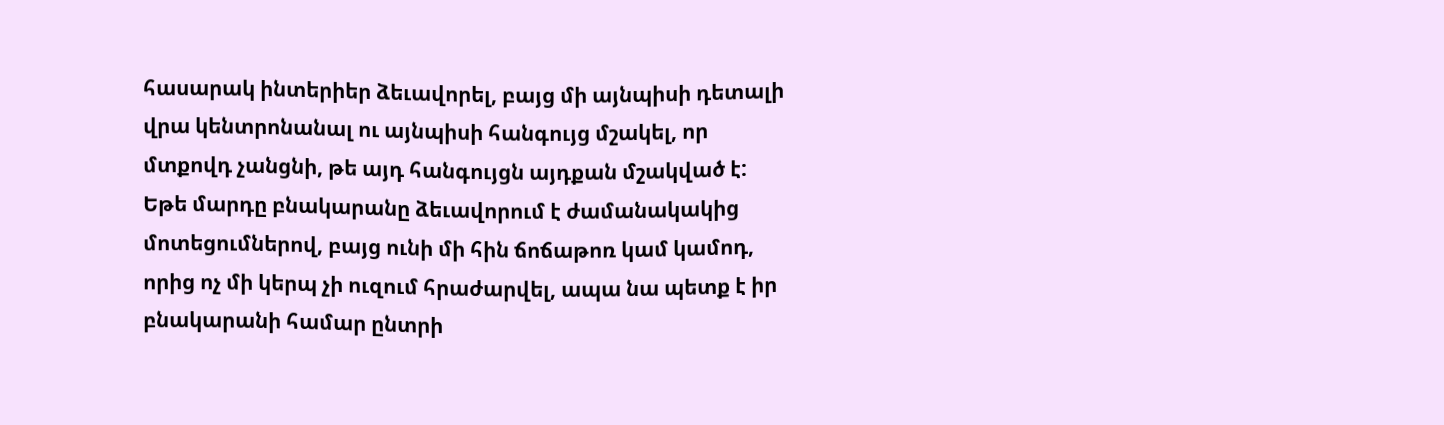հասարակ ինտերիեր ձեւավորել, բայց մի այնպիսի դետալի վրա կենտրոնանալ ու այնպիսի հանգույց մշակել, որ մտքովդ չանցնի, թե այդ հանգույցն այդքան մշակված է:
Եթե մարդը բնակարանը ձեւավորում է ժամանակակից մոտեցումներով, բայց ունի մի հին ճոճաթոռ կամ կամոդ, որից ոչ մի կերպ չի ուզում հրաժարվել, ապա նա պետք է իր բնակարանի համար ընտրի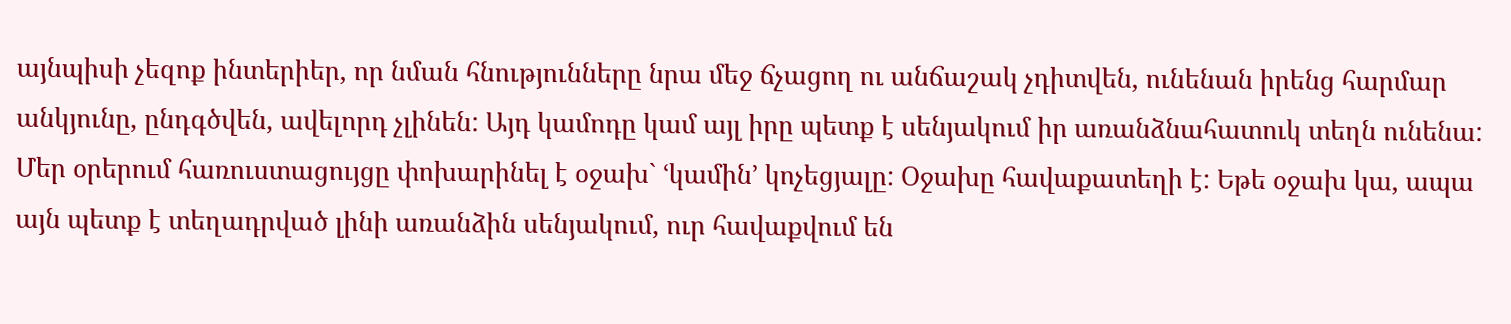այնպիսի չեզոք ինտերիեր, որ նման հնությունները նրա մեջ ճչացող ու անճաշակ չդիտվեն, ունենան իրենց հարմար անկյունը, ընդգծվեն, ավելորդ չլինեն: Այդ կամոդը կամ այլ իրը պետք է սենյակում իր առանձնահատուկ տեղն ունենա:
Մեր օրերում հառուստացույցը փոխարինել է օջախ` ՙկամին՚ կոչեցյալը: Օջախը հավաքատեղի է: Եթե օջախ կա, ապա այն պետք է տեղադրված լինի առանձին սենյակում, ուր հավաքվում են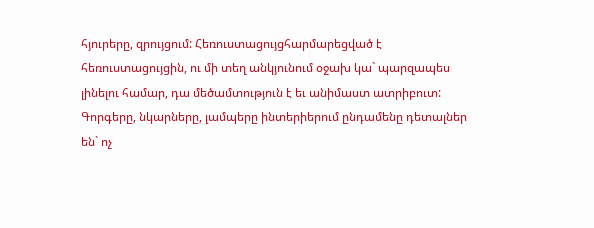հյուրերը, զրույցում: Հեռուստացույցհարմարեցված է հեռուստացույցին, ու մի տեղ անկյունում օջախ կա` պարզապես լինելու համար, դա մեծամտություն է եւ անիմաստ ատրիբուտ:
Գորգերը, նկարները, լամպերը ինտերիերում ընդամենը դետալներ են` ոչ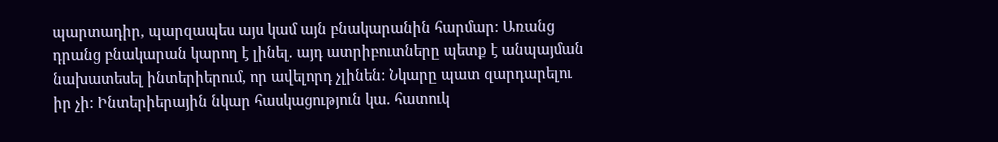պարտադիր, պարզապես այս կամ այն բնակարանին հարմար: Առանց դրանց բնակարան կարող է լինել. այդ ատրիբուտները պետք է անպայման նախատեսել ինտերիերում, որ ավելորդ չլինեն: Նկարը պատ զարդարելու իր չի: Ինտերիերային նկար հասկացություն կա. հատուկ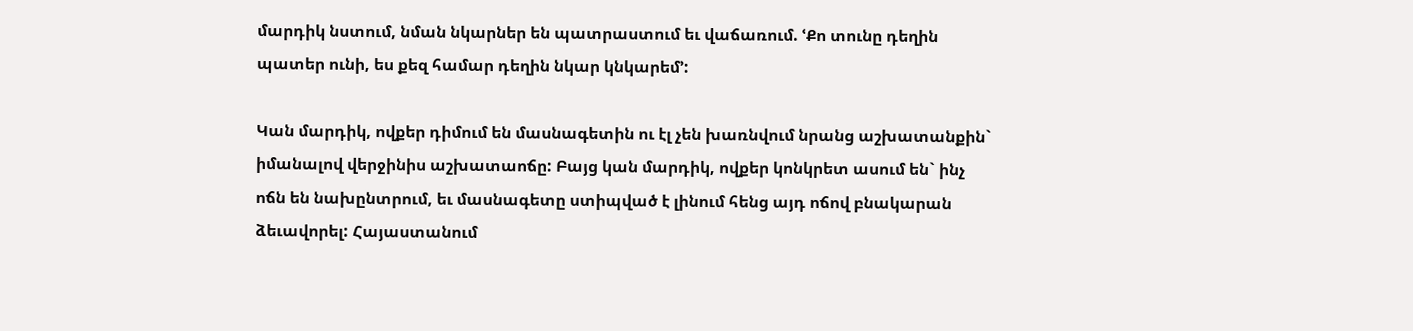մարդիկ նստում, նման նկարներ են պատրաստում եւ վաճառում. ՙՔո տունը դեղին պատեր ունի, ես քեզ համար դեղին նկար կնկարեմ՚:

Կան մարդիկ, ովքեր դիմում են մասնագետին ու էլ չեն խառնվում նրանց աշխատանքին` իմանալով վերջինիս աշխատաոճը: Բայց կան մարդիկ, ովքեր կոնկրետ ասում են` ինչ ոճն են նախընտրում, եւ մասնագետը ստիպված է լինում հենց այդ ոճով բնակարան ձեւավորել: Հայաստանում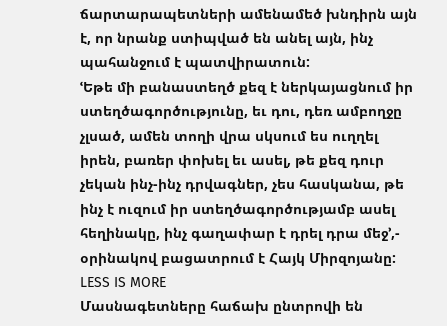ճարտարապետների ամենամեծ խնդիրն այն է, որ նրանք ստիպված են անել այն, ինչ պահանջում է պատվիրատուն:
ՙԵթե մի բանաստեղծ քեզ է ներկայացնում իր ստեղծագործությունը, եւ դու, դեռ ամբողջը չլսած, ամեն տողի վրա սկսում ես ուղղել իրեն, բառեր փոխել եւ ասել, թե քեզ դուր չեկան ինչ-ինչ դրվագներ, չես հասկանա, թե ինչ է ուզում իր ստեղծագործությամբ ասել հեղինակը, ինչ գաղափար է դրել դրա մեջ՚,- օրինակով բացատրում է Հայկ Միրզոյանը:
LESS IS MORE
Մասնագետները հաճախ ընտրովի են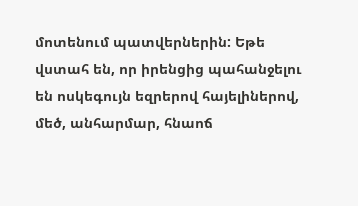մոտենում պատվերներին: Եթե վստահ են, որ իրենցից պահանջելու են ոսկեգույն եզրերով հայելիներով, մեծ, անհարմար, հնաոճ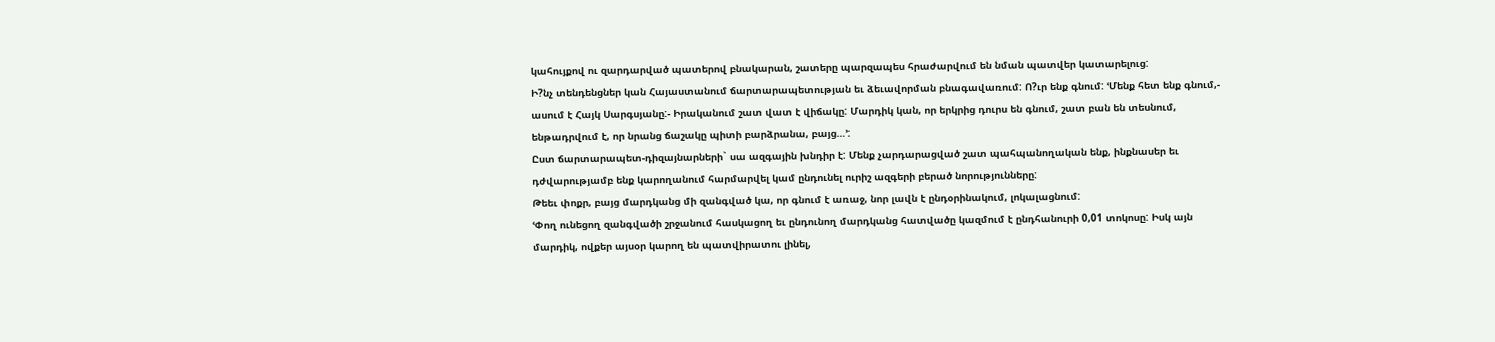կահույքով ու զարդարված պատերով բնակարան, շատերը պարզապես հրաժարվում են նման պատվեր կատարելուց:
Ի?նչ տենդենցներ կան Հայաստանում ճարտարապետության եւ ձեւավորման բնագավառում: Ո?ւր ենք գնում: ՙՄենք հետ ենք գնում,- ասում է Հայկ Սարգսյանը:- Իրականում շատ վատ է վիճակը: Մարդիկ կան, որ երկրից դուրս են գնում, շատ բան են տեսնում, ենթադրվում է, որ նրանց ճաշակը պիտի բարձրանա, բայց…՚:
Ըստ ճարտարապետ-դիզայնարների` սա ազգային խնդիր է: Մենք չարդարացված շատ պահպանողական ենք, ինքնասեր եւ դժվարությամբ ենք կարողանում հարմարվել կամ ընդունել ուրիշ ազգերի բերած նորությունները:
Թեեւ փոքր, բայց մարդկանց մի զանգված կա, որ գնում է առաջ, նոր լավն է ընդօրինակում, լոկալացնում:
ՙՓող ունեցող զանգվածի շրջանում հասկացող եւ ընդունող մարդկանց հատվածը կազմում է ընդհանուրի 0,01 տոկոսը: Իսկ այն մարդիկ, ովքեր այսօր կարող են պատվիրատու լինել,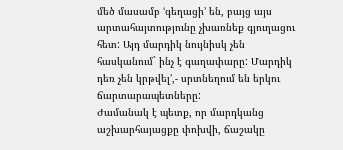մեծ մասամբ ՙգեղացի՚ են, բայց այս արտահայտությունը չխառնեք գյուղացու հետ: Այդ մարդիկ նույնիսկ չեն հասկանում` ինչ է գաղափարը: Մարդիկ դեռ չեն կրթվել՚,- սրտնեղում են երկու ճարտարապետները:
Ժամանակ է պետք, որ մարդկանց աշխարհայացքը փոխվի, ճաշակը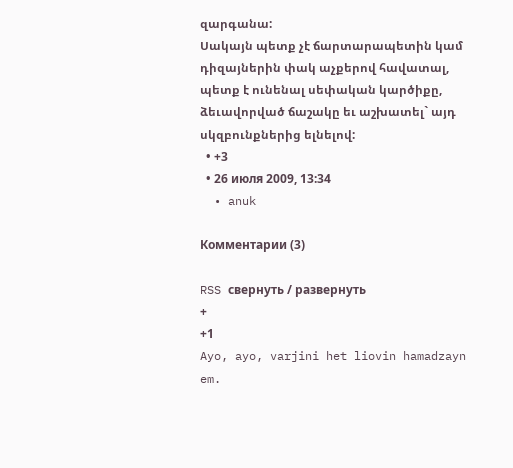զարգանա:
Սակայն պետք չէ ճարտարապետին կամ դիզայներին փակ աչքերով հավատալ, պետք է ունենալ սեփական կարծիքը, ձեւավորված ճաշակը եւ աշխատել` այդ սկզբունքներից ելնելով:
  • +3
  • 26 июля 2009, 13:34
  • anuk

Комментарии (3)

RSS свернуть / развернуть
+
+1
Ayo, ayo, varjini het liovin hamadzayn em.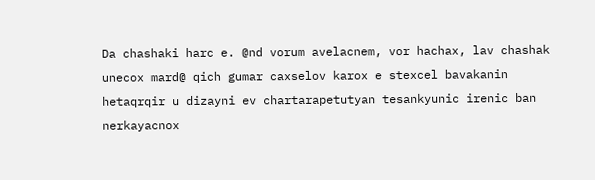Da chashaki harc e. @nd vorum avelacnem, vor hachax, lav chashak unecox mard@ qich gumar caxselov karox e stexcel bavakanin hetaqrqir u dizayni ev chartarapetutyan tesankyunic irenic ban nerkayacnox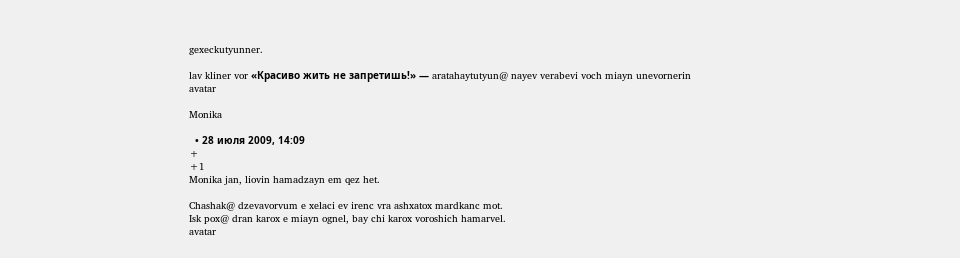gexeckutyunner.

lav kliner vor «Красиво жить не запретишь!» — aratahaytutyun@ nayev verabevi voch miayn unevornerin
avatar

Monika

  • 28 июля 2009, 14:09
+
+1
Monika jan, liovin hamadzayn em qez het.

Chashak@ dzevavorvum e xelaci ev irenc vra ashxatox mardkanc mot.
Isk pox@ dran karox e miayn ognel, bay chi karox voroshich hamarvel.
avatar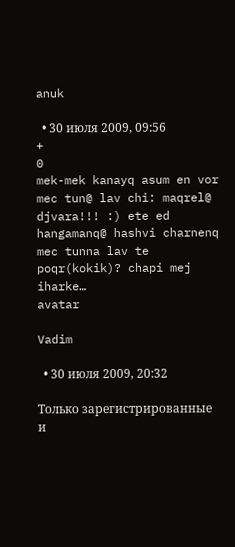anuk

  • 30 июля 2009, 09:56
+
0
mek-mek kanayq asum en vor mec tun@ lav chi: maqrel@ djvara!!! :) ete ed hangamanq@ hashvi charnenq mec tunna lav te poqr(kokik)? chapi mej iharke…
avatar

Vadim

  • 30 июля 2009, 20:32

Только зарегистрированные и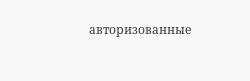авторизованные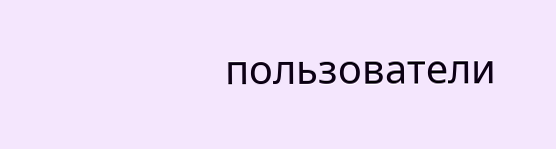пользователи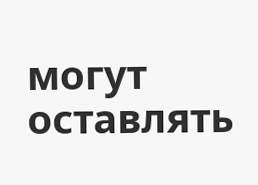могут оставлять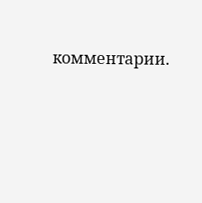комментарии.